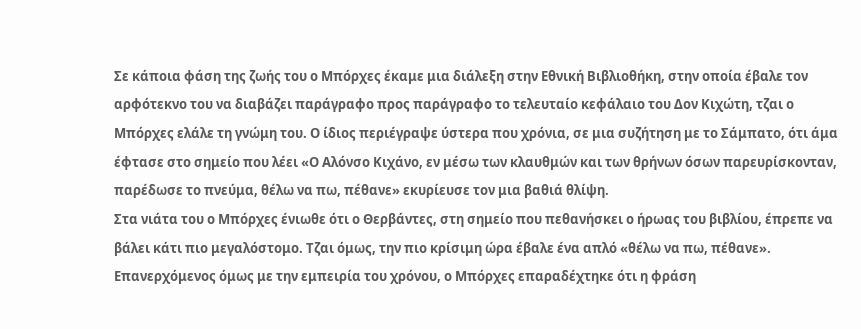Σε κάποια φάση της ζωής του ο Μπόρχες έκαμε μια διάλεξη στην Εθνική Βιβλιοθήκη, στην οποία έβαλε τον αρφότεκνο του να διαβάζει παράγραφο προς παράγραφο το τελευταίο κεφάλαιο του Δον Κιχώτη, τζαι ο Μπόρχες ελάλε τη γνώμη του. Ο ίδιος περιέγραψε ύστερα που χρόνια, σε μια συζήτηση με το Σάμπατο, ότι άμα έφτασε στο σημείο που λέει «Ο Αλόνσο Κιχάνο, εν μέσω των κλαυθμών και των θρήνων όσων παρευρίσκονταν, παρέδωσε το πνεύμα, θέλω να πω, πέθανε» εκυρίευσε τον μια βαθιά θλίψη.
Στα νιάτα του ο Μπόρχες ένιωθε ότι ο Θερβάντες, στη σημείο που πεθανήσκει ο ήρωας του βιβλίου, έπρεπε να βάλει κάτι πιο μεγαλόστομο. Τζαι όμως, την πιο κρίσιμη ώρα έβαλε ένα απλό «θέλω να πω, πέθανε».
Επανερχόμενος όμως με την εμπειρία του χρόνου, ο Μπόρχες επαραδέχτηκε ότι η φράση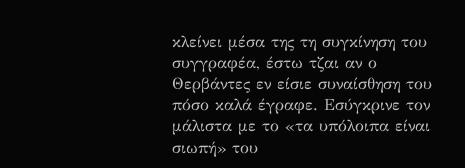κλείνει μέσα της τη συγκίνηση του συγγραφέα, έστω τζαι αν ο Θερβάντες εν είσιε συναίσθηση του πόσο καλά έγραφε. Εσύγκρινε τον μάλιστα με το «τα υπόλοιπα είναι σιωπή» του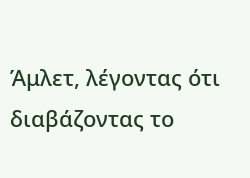Άμλετ, λέγοντας ότι διαβάζοντας το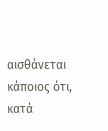αισθάνεται κάποιος ότι, κατά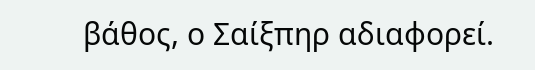βάθος, ο Σαίξπηρ αδιαφορεί.